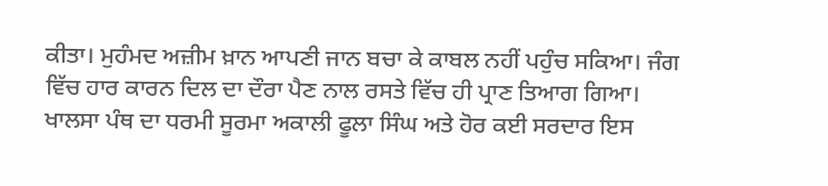ਕੀਤਾ। ਮੁਹੰਮਦ ਅਜ਼ੀਮ ਖ਼ਾਨ ਆਪਣੀ ਜਾਨ ਬਚਾ ਕੇ ਕਾਬਲ ਨਹੀਂ ਪਹੁੰਚ ਸਕਿਆ। ਜੰਗ ਵਿੱਚ ਹਾਰ ਕਾਰਨ ਦਿਲ ਦਾ ਦੌਰਾ ਪੈਣ ਨਾਲ ਰਸਤੇ ਵਿੱਚ ਹੀ ਪ੍ਰਾਣ ਤਿਆਗ ਗਿਆ। ਖਾਲਸਾ ਪੰਥ ਦਾ ਧਰਮੀ ਸੂਰਮਾ ਅਕਾਲੀ ਫੂਲਾ ਸਿੰਘ ਅਤੇ ਹੋਰ ਕਈ ਸਰਦਾਰ ਇਸ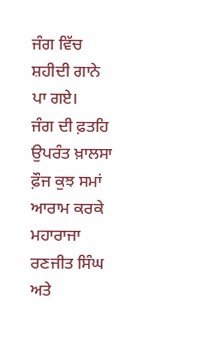ਜੰਗ ਵਿੱਚ ਸ਼ਹੀਦੀ ਗਾਨੇ ਪਾ ਗਏ।
ਜੰਗ ਦੀ ਫ਼ਤਹਿ ਉਪਰੰਤ ਖ਼ਾਲਸਾ ਫ਼ੌਜ ਕੁਝ ਸਮਾਂ ਆਰਾਮ ਕਰਕੇ ਮਹਾਰਾਜਾ ਰਣਜੀਤ ਸਿੰਘ ਅਤੇ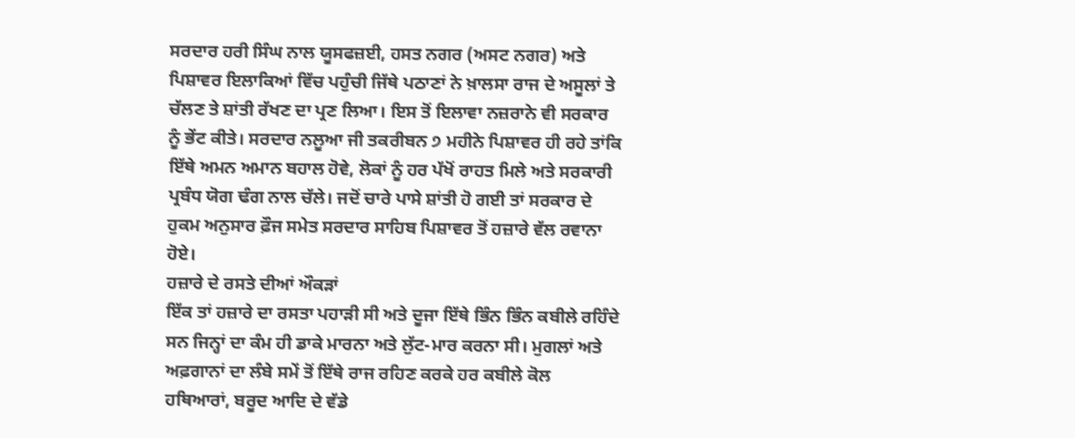ਸਰਦਾਰ ਹਰੀ ਸਿੰਘ ਨਾਲ ਯੂਸਫਜ਼ਈ, ਹਸਤ ਨਗਰ (ਅਸਟ ਨਗਰ) ਅਤੇ ਪਿਸ਼ਾਵਰ ਇਲਾਕਿਆਂ ਵਿੱਚ ਪਹੁੰਚੀ ਜਿੱਥੇ ਪਠਾਣਾਂ ਨੇ ਖ਼ਾਲਸਾ ਰਾਜ ਦੇ ਅਸੂਲਾਂ ਤੇ ਚੱਲਣ ਤੇ ਸ਼ਾਂਤੀ ਰੱਖਣ ਦਾ ਪ੍ਰਣ ਲਿਆ। ਇਸ ਤੋਂ ਇਲਾਵਾ ਨਜ਼ਰਾਨੇ ਵੀ ਸਰਕਾਰ ਨੂੰ ਭੇਂਟ ਕੀਤੇ। ਸਰਦਾਰ ਨਲੂਆ ਜੀ ਤਕਰੀਬਨ ੭ ਮਹੀਨੇ ਪਿਸ਼ਾਵਰ ਹੀ ਰਹੇ ਤਾਂਕਿ ਇੱਥੇ ਅਮਨ ਅਮਾਨ ਬਹਾਲ ਹੋਵੇ, ਲੋਕਾਂ ਨੂੰ ਹਰ ਪੱਖੋਂ ਰਾਹਤ ਮਿਲੇ ਅਤੇ ਸਰਕਾਰੀ ਪ੍ਰਬੰਧ ਯੋਗ ਢੰਗ ਨਾਲ ਚੱਲੇ। ਜਦੋਂ ਚਾਰੇ ਪਾਸੇ ਸ਼ਾਂਤੀ ਹੋ ਗਈ ਤਾਂ ਸਰਕਾਰ ਦੇ ਹੁਕਮ ਅਨੁਸਾਰ ਫ਼ੌਜ ਸਮੇਤ ਸਰਦਾਰ ਸਾਹਿਬ ਪਿਸ਼ਾਵਰ ਤੋਂ ਹਜ਼ਾਰੇ ਵੱਲ ਰਵਾਨਾ ਹੋਏ।
ਹਜ਼ਾਰੇ ਦੇ ਰਸਤੇ ਦੀਆਂ ਔਕੜਾਂ
ਇੱਕ ਤਾਂ ਹਜ਼ਾਰੇ ਦਾ ਰਸਤਾ ਪਹਾੜੀ ਸੀ ਅਤੇ ਦੂਜਾ ਇੱਥੇ ਭਿੰਨ ਭਿੰਨ ਕਬੀਲੇ ਰਹਿੰਦੇ ਸਨ ਜਿਨ੍ਹਾਂ ਦਾ ਕੰਮ ਹੀ ਡਾਕੇ ਮਾਰਨਾ ਅਤੇ ਲੁੱਟ-ਮਾਰ ਕਰਨਾ ਸੀ। ਮੁਗਲਾਂ ਅਤੇ ਅਫ਼ਗਾਨਾਂ ਦਾ ਲੰਬੇ ਸਮੇਂ ਤੋਂ ਇੱਥੇ ਰਾਜ ਰਹਿਣ ਕਰਕੇ ਹਰ ਕਬੀਲੇ ਕੋਲ ਹਥਿਆਰਾਂ, ਬਰੂਦ ਆਦਿ ਦੇ ਵੱਡੇ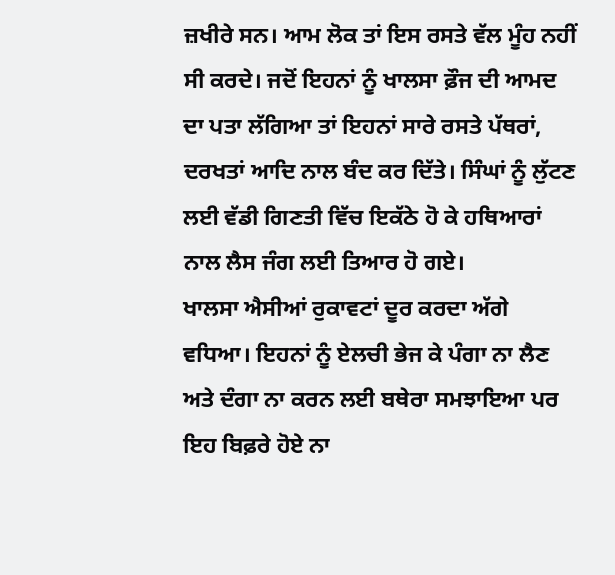ਜ਼ਖੀਰੇ ਸਨ। ਆਮ ਲੋਕ ਤਾਂ ਇਸ ਰਸਤੇ ਵੱਲ ਮੂੰਹ ਨਹੀਂ ਸੀ ਕਰਦੇ। ਜਦੋਂ ਇਹਨਾਂ ਨੂੰ ਖਾਲਸਾ ਫ਼ੌਜ ਦੀ ਆਮਦ ਦਾ ਪਤਾ ਲੱਗਿਆ ਤਾਂ ਇਹਨਾਂ ਸਾਰੇ ਰਸਤੇ ਪੱਥਰਾਂ, ਦਰਖਤਾਂ ਆਦਿ ਨਾਲ ਬੰਦ ਕਰ ਦਿੱਤੇ। ਸਿੰਘਾਂ ਨੂੰ ਲੁੱਟਣ ਲਈ ਵੱਡੀ ਗਿਣਤੀ ਵਿੱਚ ਇਕੱਠੇ ਹੋ ਕੇ ਹਥਿਆਰਾਂ ਨਾਲ ਲੈਸ ਜੰਗ ਲਈ ਤਿਆਰ ਹੋ ਗਏ।
ਖਾਲਸਾ ਐਸੀਆਂ ਰੁਕਾਵਟਾਂ ਦੂਰ ਕਰਦਾ ਅੱਗੇ ਵਧਿਆ। ਇਹਨਾਂ ਨੂੰ ਏਲਚੀ ਭੇਜ ਕੇ ਪੰਗਾ ਨਾ ਲੈਣ ਅਤੇ ਦੰਗਾ ਨਾ ਕਰਨ ਲਈ ਬਥੇਰਾ ਸਮਝਾਇਆ ਪਰ ਇਹ ਬਿਫ਼ਰੇ ਹੋਏ ਨਾ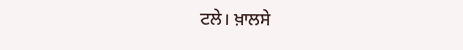ਟਲੇ। ਖ਼ਾਲਸੇ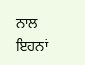ਨਾਲ ਇਹਨਾਂ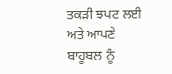ਤਕੜੀ ਝਪਟ ਲਈ ਅਤੇ ਆਪਣੇ ਬਾਹੂਬਲ ਨੂੰ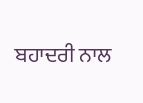ਬਹਾਦਰੀ ਨਾਲ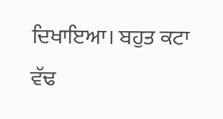ਦਿਖਾਇਆ। ਬਹੁਤ ਕਟਾ ਵੱਢ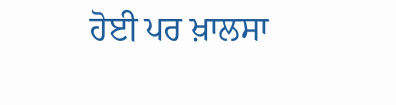ਹੋਈ ਪਰ ਖ਼ਾਲਸਾ